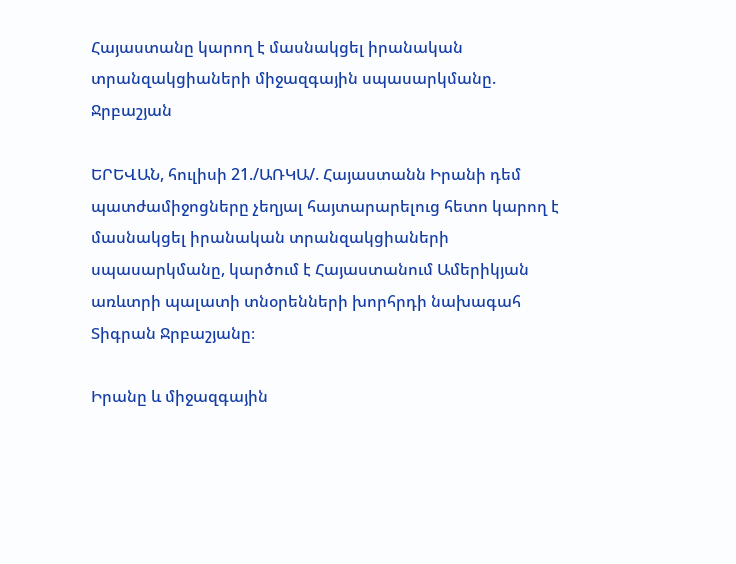Հայաստանը կարող է մասնակցել իրանական տրանզակցիաների միջազգային սպասարկմանը. Ջրբաշյան

ԵՐԵՎԱՆ, հուլիսի 21./ԱՌԿԱ/. Հայաստանն Իրանի դեմ պատժամիջոցները չեղյալ հայտարարելուց հետո կարող է մասնակցել իրանական տրանզակցիաների սպասարկմանը, կարծում է Հայաստանում Ամերիկյան առևտրի պալատի տնօրենների խորհրդի նախագահ Տիգրան Ջրբաշյանը։

Իրանը և միջազգային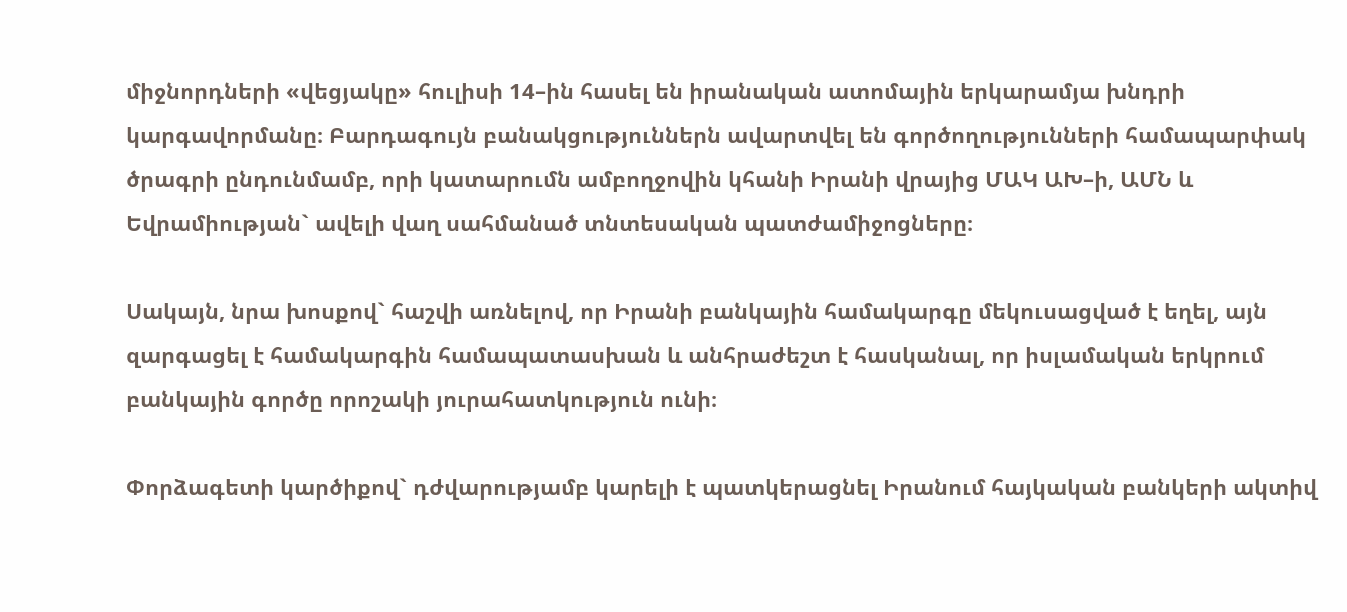միջնորդների «վեցյակը» հուլիսի 14–ին հասել են իրանական ատոմային երկարամյա խնդրի կարգավորմանը։ Բարդագույն բանակցություններն ավարտվել են գործողությունների համապարփակ ծրագրի ընդունմամբ, որի կատարումն ամբողջովին կհանի Իրանի վրայից ՄԱԿ ԱԽ–ի, ԱՄՆ և Եվրամիության` ավելի վաղ սահմանած տնտեսական պատժամիջոցները։

Սակայն, նրա խոսքով` հաշվի առնելով, որ Իրանի բանկային համակարգը մեկուսացված է եղել, այն զարգացել է համակարգին համապատասխան և անհրաժեշտ է հասկանալ, որ իսլամական երկրում բանկային գործը որոշակի յուրահատկություն ունի։

Փորձագետի կարծիքով` դժվարությամբ կարելի է պատկերացնել Իրանում հայկական բանկերի ակտիվ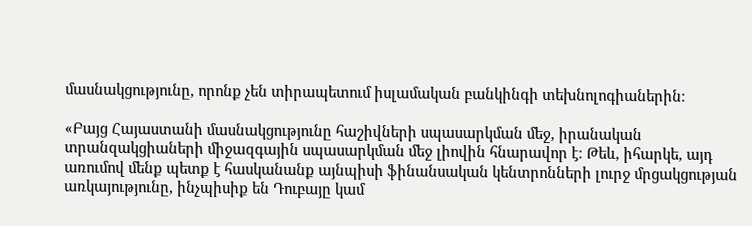մասնակցությունը, որոնք չեն տիրապետում իսլամական բանկինգի տեխնոլոգիաներին։

«Բայց Հայաստանի մասնակցությունը հաշիվների սպասարկման մեջ, իրանական տրանզակցիաների միջազգային սպասարկման մեջ լիովին հնարավոր է։ Թեև, իհարկե, այդ առումով մենք պետք է հասկանանք այնպիսի ֆինանսական կենտրոնների լուրջ մրցակցության առկայությունը, ինչպիսիք են Դուբայը կամ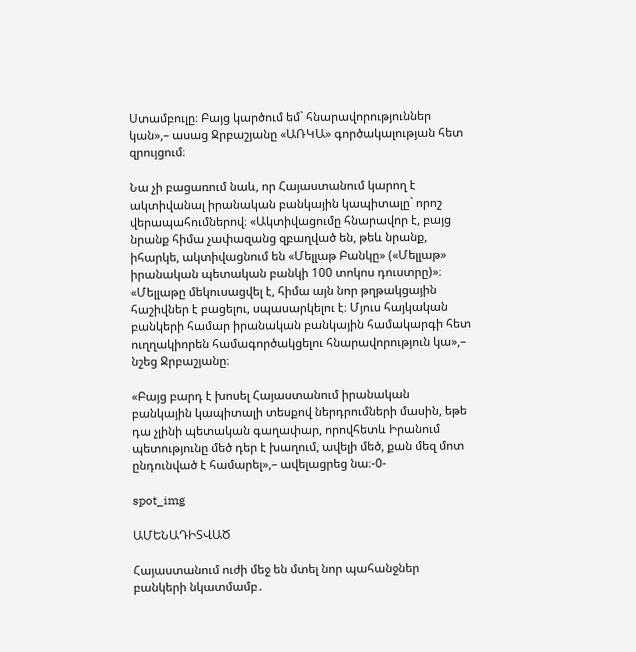Ստամբուլը։ Բայց կարծում եմ` հնարավորություններ կան»,– ասաց Ջրբաշյանը «ԱՌԿԱ» գործակալության հետ զրույցում։

Նա չի բացառում նաև, որ Հայաստանում կարող է ակտիվանալ իրանական բանկային կապիտալը` որոշ վերապահումներով։ «Ակտիվացումը հնարավոր է, բայց նրանք հիմա չափազանց զբաղված են, թեև նրանք, իհարկե, ակտիվացնում են «Մելլաթ Բանկը» («Մելլաթ» իրանական պետական բանկի 100 տոկոս դուստրը)»։ «Մելլաթը մեկուսացվել է, հիմա այն նոր թղթակցային հաշիվներ է բացելու, սպասարկելու է։ Մյուս հայկական բանկերի համար իրանական բանկային համակարգի հետ ուղղակիորեն համագործակցելու հնարավորություն կա»,– նշեց Ջրբաշյանը։

«Բայց բարդ է խոսել Հայաստանում իրանական բանկային կապիտալի տեսքով ներդրումների մասին, եթե դա չլինի պետական գաղափար, որովհետև Իրանում պետությունը մեծ դեր է խաղում, ավելի մեծ, քան մեզ մոտ ընդունված է համարել»,– ավելացրեց նա։-0-

spot_img

ԱՄԵՆԱԴԻՏՎԱԾ

Հայաստանում ուժի մեջ են մտել նոր պահանջներ բանկերի նկատմամբ․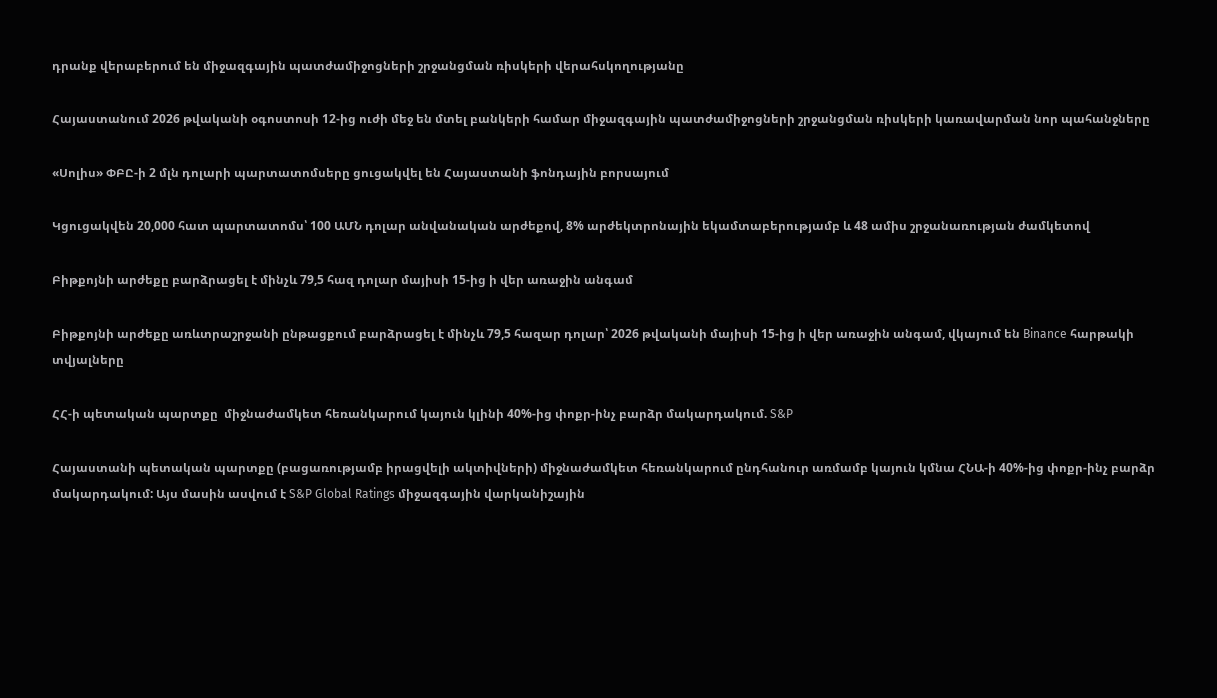դրանք վերաբերում են միջազգային պատժամիջոցների շրջանցման ռիսկերի վերահսկողությանը

Հայաստանում 2026 թվականի օգոստոսի 12-ից ուժի մեջ են մտել բանկերի համար միջազգային պատժամիջոցների շրջանցման ռիսկերի կառավարման նոր պահանջները

«Սոլիս» ՓԲԸ-ի 2 մլն դոլարի պարտատոմսերը ցուցակվել են Հայաստանի ֆոնդային բորսայում

Կցուցակվեն 20,000 հատ պարտատոմս՝ 100 ԱՄՆ դոլար անվանական արժեքով, 8% արժեկտրոնային եկամտաբերությամբ և 48 ամիս շրջանառության ժամկետով

Բիթքոյնի արժեքը բարձրացել է մինչև 79,5 հազ դոլար մայիսի 15-ից ի վեր առաջին անգամ

Բիթքոյնի արժեքը առևտրաշրջանի ընթացքում բարձրացել է մինչև 79,5 հազար դոլար՝ 2026 թվականի մայիսի 15-ից ի վեր առաջին անգամ, վկայում են Binance հարթակի տվյալները

ՀՀ-ի պետական պարտքը  միջնաժամկետ հեռանկարում կայուն կլինի 40%-ից փոքր-ինչ բարձր մակարդակում. S&P

Հայաստանի պետական պարտքը (բացառությամբ իրացվելի ակտիվների) միջնաժամկետ հեռանկարում ընդհանուր առմամբ կայուն կմնա ՀՆԱ-ի 40%-ից փոքր-ինչ բարձր մակարդակում: Այս մասին ասվում է S&P Global Ratings միջազգային վարկանիշային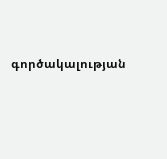գործակալության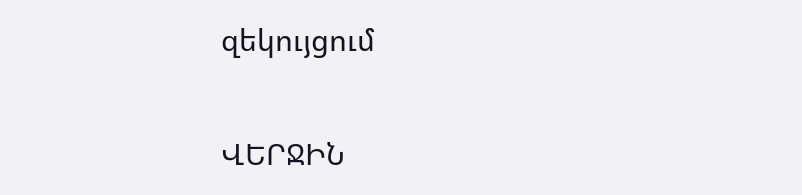զեկույցում

ՎԵՐՋԻՆ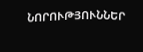ՆՈՐՈՒԹՅՈՒՆՆԵՐ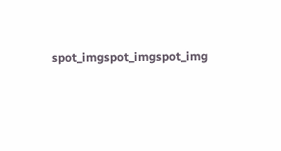spot_imgspot_imgspot_img